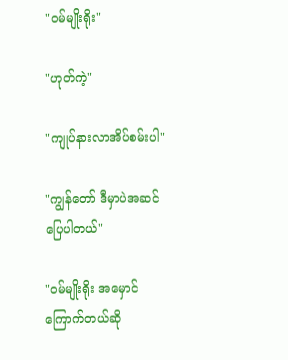"ဝမ်မျိုးရိုး"

"ဟုတ်ကဲ့"

"ကျုပ်နားလာအိပ်စမ်းပါ"

"ကျွန်တော် ဒီမှာပဲအဆင်ပြေပါတယ်"

"ဝမ်မျိုးရိုး အမှောင်ကြောက်တယ်ဆို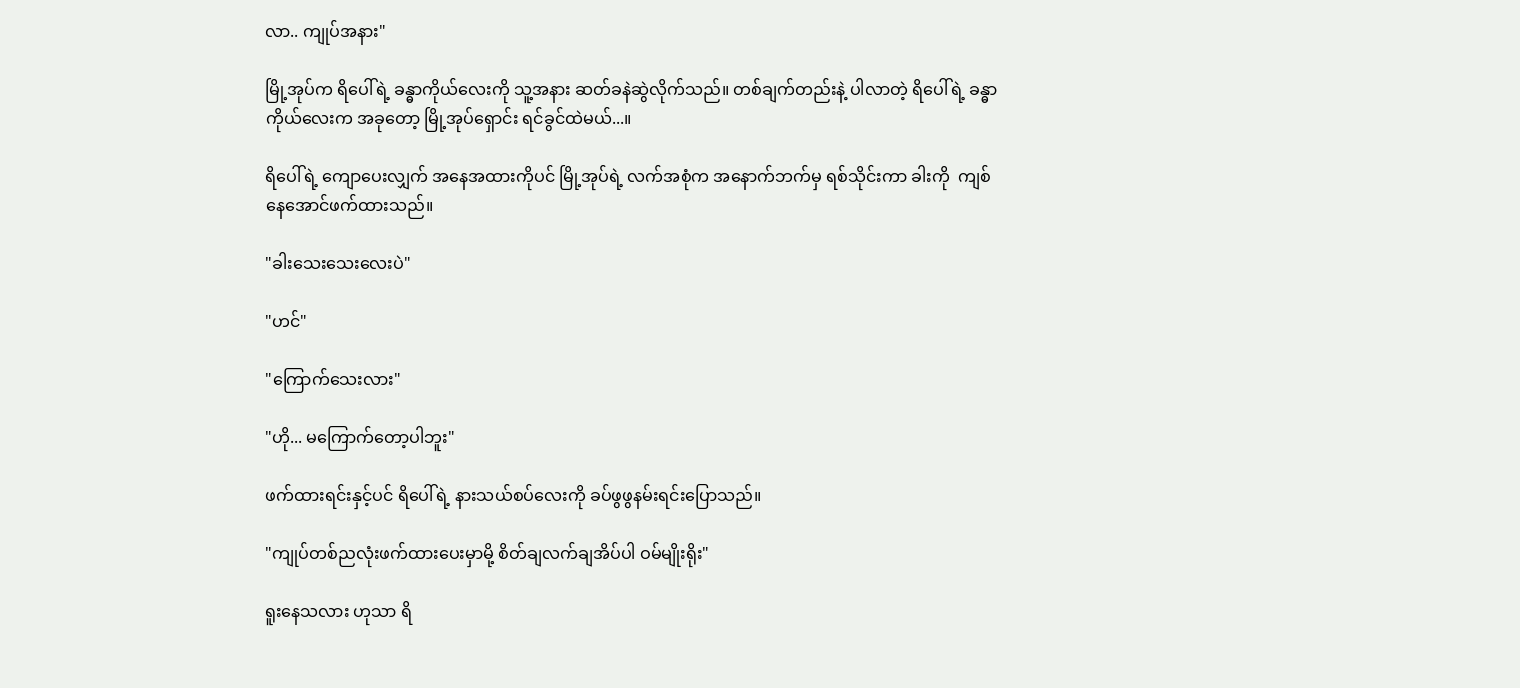လာ.. ကျုပ်အနား"

မြို့အုပ်က ရိပေါ်ရဲ့ ခန္ဓာကိုယ်လေးကို သူ့အနား ဆတ်ခနဲဆွဲလိုက်သည်။ တစ်ချက်တည်းနဲ့ ပါလာတဲ့ ရိပေါ်ရဲ့ ခန္ဓာကိုယ်လေးက အခုတော့ မြို့အုပ်ရှောင်း ရင်ခွင်ထဲမယ်...။

ရိပေါ်ရဲ့ ကျောပေးလျှက် အနေအထားကိုပင် မြို့အုပ်ရဲ့ လက်အစုံက အနောက်ဘက်မှ ရစ်သိုင်းကာ ခါးကို  ကျစ်နေအောင်ဖက်ထားသည်။

"ခါးသေးသေးလေးပဲ"

"ဟင်"

"ကြောက်သေးလား"

"ဟို... မကြောက်တော့ပါဘူး"

ဖက်ထားရင်းနှင့်ပင် ရိပေါ်ရဲ့ နားသယ်စပ်လေးကို ခပ်ဖွဖွနမ်းရင်းပြောသည်။

"ကျုပ်တစ်ညလုံးဖက်ထားပေးမှာမို့ စိတ်ချလက်ချအိပ်ပါ ဝမ်မျိုးရိုး"

ရူးနေသလား ဟုသာ ရိ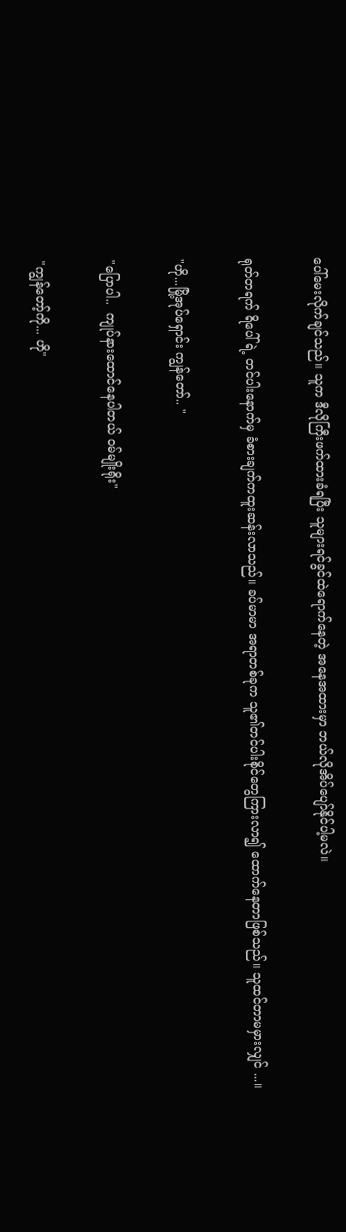ပေါ်မေးလိုက်ချင်သည်။ သူက ဒီလိုကြီးဖက်ထားခံရပြီး သူများရင်ခွင်ထဲရောက်နေတဲ့ အနေအထားမှာ ဘယ်လိုအိပ်ပျော်နိုင်ပါ့မလဲ။

ရုတ်တရက် ရိပေါ်ရဲ့ တင်ပါးနောက်မှ ခံစားချက်ကထူးဆန်းလာသည်။ ခပ်မာမာ အရာတစ်ခုက သူ၏တင်ပါးစိုင်တွေကြားလာ၍ ထောက်နေတာဖြစ်သည်။ သူထင်တာမမှားလျှင် ...။

"ဟို...မြို့အုပ်ရှောင်း ကျွန်တော်.. "

"ပြောပါ..  ကျုပ်နားထောင်နေပါတယ် ဝမ်မျိုးရိုး"

"ကျွန်တော့်ကို... ဟို"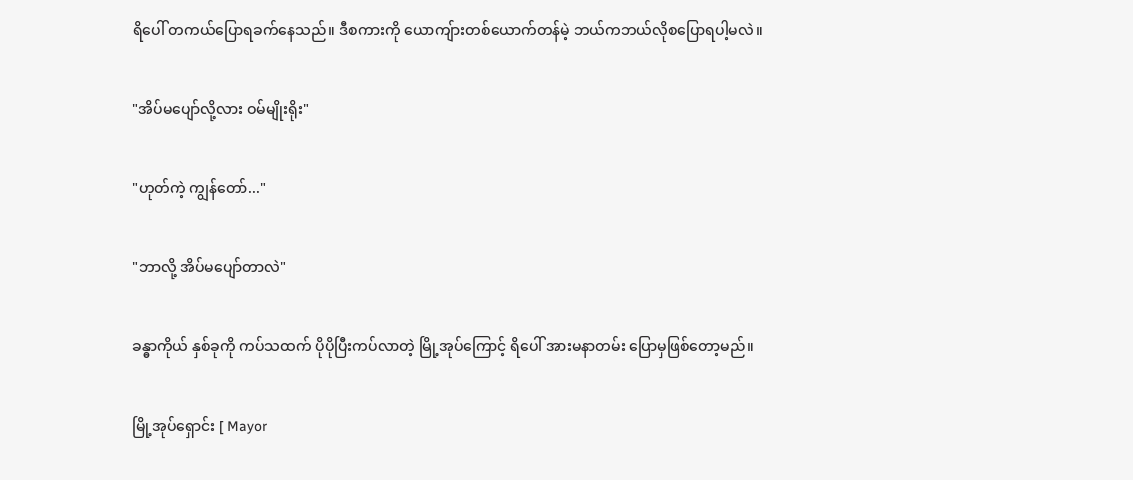ရိပေါ် တကယ်ပြောရခက်နေသည်။ ဒီစကားကို ယောကျ်ားတစ်ယောက်တန်မဲ့ ဘယ်ကဘယ်လိုစပြောရပါ့မလဲ။

"အိပ်မပျော်လို့လား ဝမ်မျိုးရိုး"

"ဟုတ်ကဲ့ ကျွန်တော်..."

"ဘာလို့ အိပ်မပျော်တာလဲ"

ခန္ဓာကိုယ် နှစ်ခုကို ကပ်သထက် ပိုပိုပြီးကပ်လာတဲ့ မြို့အုပ်ကြောင့် ရိပေါ် အားမနာတမ်း ပြောမှဖြစ်တော့မည်။

မြို့အုပ်ရှောင်း [ Mayor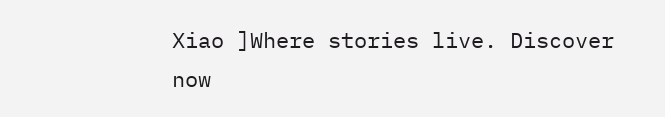Xiao ]Where stories live. Discover now